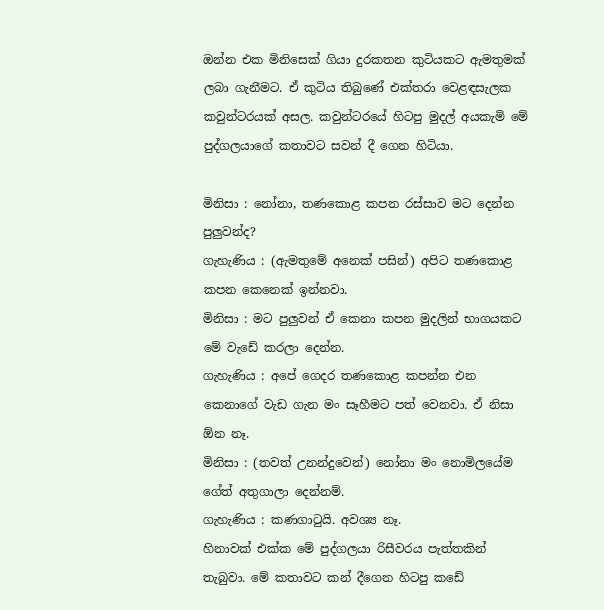ඔන්න එක මිනිසෙක් ගියා දුරකතන කුටියකට ඇමතුමක් ලබා ගැනීමට. ඒ කුටිය තිබුණේ එක්තරා වෙළඳසැලක කවුන්ටරයක් අසල. කවුන්ටරයේ හිටපු මුදල් අයකැමි මේ පුද්ගලයාගේ කතාවට සවන් දී ගෙන හිටියා.

මිනිසා : නෝනා, තණකොළ කපන රස්සාව මට දෙන්න පුලුවන්ද?
ගැහැණිය : (ඇමතුමේ අනෙක් පසින්) අපිට තණකොළ කපන කෙනෙක් ඉන්නවා.
මිනිසා : මට පුලුවන් ඒ කෙනා කපන මුදලින් භාගයකට මේ වැඩේ කරලා දෙන්න.
ගැහැණිය : අපේ ගෙදර තණකොළ කපන්න එන කෙනාගේ වැඩ ගැන මං සෑහීමට පත් වෙනවා. ඒ නිසා ඕන නෑ.
මිනිසා : (තවත් උනන්දුවෙන්) නෝනා මං නොමිලයේම ගේත් අතුගාලා දෙන්නම්.
ගැහැණිය : කණගාටුයි. අවශ්‍ය නෑ.
හිනාවක් එක්ක මේ පුද්ගලයා රිසීවරය පැත්තකින් තැබුවා. මේ කතාවට කන් දීගෙන හිටපු කඩේ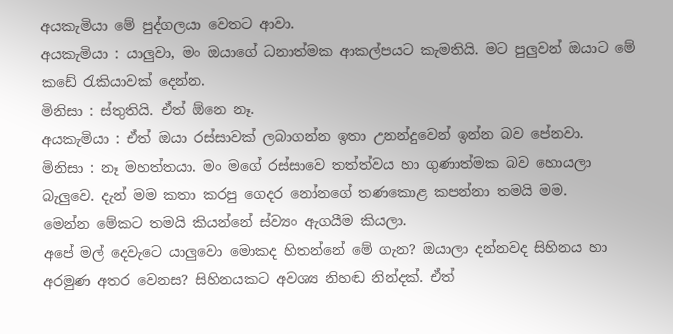අයකැමියා මේ පුද්ගලයා වෙතට ආවා.
අයකැමියා : යාලුවා, මං ඔයාගේ ධනාත්මක ආකල්පයට කැමතියි. මට පුලුවන් ඔයාට මේ කඩේ රැකියාවක් දෙන්න.
මිනිසා : ස්තුතියි. ඒත් ඕනෙ නෑ.
අයකැමියා : ඒත් ඔයා රස්සාවක් ලබාගන්න ඉතා උනන්දුවෙන් ඉන්න බව පේනවා.
මිනිසා : නෑ මහත්තයා. මං මගේ රස්සාවෙ තත්ත්වය හා ගුණාත්මක බව හොයලා බැලුවෙ. දැන් මම කතා කරපු ගෙදර නෝනගේ තණකොළ කපන්නා තමයි මම.
මෙන්න මේකට තමයි කියන්නේ ස්ව්‍යං ඇගයීම කියලා.
අපේ මල් දෙවැටෙ යාලුවො මොකද හිතන්නේ මේ ගැන? ඔයාලා දන්නවද සිහිනය හා අරමුණ අතර වෙනස? සිහිනයකට අවශ්‍ය නිහඬ නින්දක්. ඒත්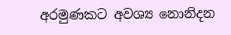අරමුණකට අවශ්‍ය නොනිදන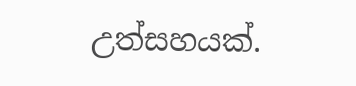උත්සහයක්.